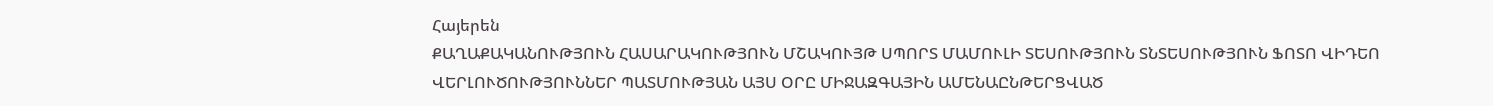Հայերեն
ՔԱՂԱՔԱԿԱՆՈՒԹՅՈՒՆ ՀԱՍԱՐԱԿՈՒԹՅՈՒՆ ՄՇԱԿՈՒՅԹ ՍՊՈՐՏ ՄԱՄՈՒԼԻ ՏԵՍՈՒԹՅՈՒՆ ՏՆՏԵՍՈՒԹՅՈՒՆ ՖՈՏՈ ՎԻԴԵՈ ՎԵՐԼՈՒԾՈՒԹՅՈՒՆՆԵՐ ՊԱՏՄՈՒԹՅԱՆ ԱՅՍ ՕՐԸ ՄԻՋԱԶԳԱՅԻՆ ԱՄԵՆԱԸՆԹԵՐՑՎԱԾ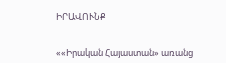ԻՐԱՎՈՒՆՔ


««Իրական Հայաստան» առանց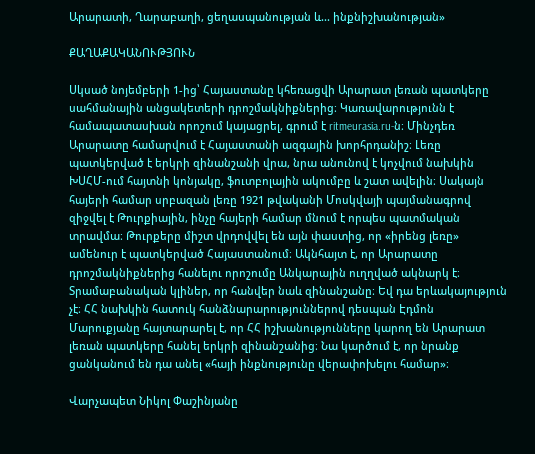Արարատի, Ղարաբաղի, ցեղասպանության և... ինքնիշխանության»

ՔԱՂԱՔԱԿԱՆՈՒԹՅՈՒՆ

Սկսած նոյեմբերի 1-ից՝ Հայաստանը կհեռացվի Արարատ լեռան պատկերը սահմանային անցակետերի դրոշմակնիքներից։ Կառավարությունն է համապատասխան որոշում կայացրել, գրում է ritmeurasia.ru-ն։ Մինչդեռ Արարատը համարվում է Հայաստանի ազգային խորհրդանիշ։ Լեռը պատկերված է երկրի զինանշանի վրա, նրա անունով է կոչվում նախկին ԽՍՀՄ-ում հայտնի կոնյակը, ֆուտբոլային ակումբը և շատ ավելին։ Սակայն հայերի համար սրբազան լեռը 1921 թվականի Մոսկվայի պայմանագրով զիջվել է Թուրքիային, ինչը հայերի համար մնում է որպես պատմական տրավմա։ Թուրքերը միշտ վրդովվել են այն փաստից, որ «իրենց լեռը» ամենուր է պատկերված Հայաստանում։ Ակնհայտ է, որ Արարատը դրոշմակնիքներից հանելու որոշումը Անկարային ուղղված ակնարկ է։ Տրամաբանական կլիներ, որ հանվեր նաև զինանշանը։ Եվ դա երևակայություն չէ։ ՀՀ նախկին հատուկ հանձնարարություններով դեսպան Էդմոն Մարուքյանը հայտարարել է, որ ՀՀ իշխանությունները կարող են Արարատ լեռան պատկերը հանել երկրի զինանշանից։ Նա կարծում է, որ նրանք ցանկանում են դա անել «հայի ինքնությունը վերափոխելու համար»։

Վարչապետ Նիկոլ Փաշինյանը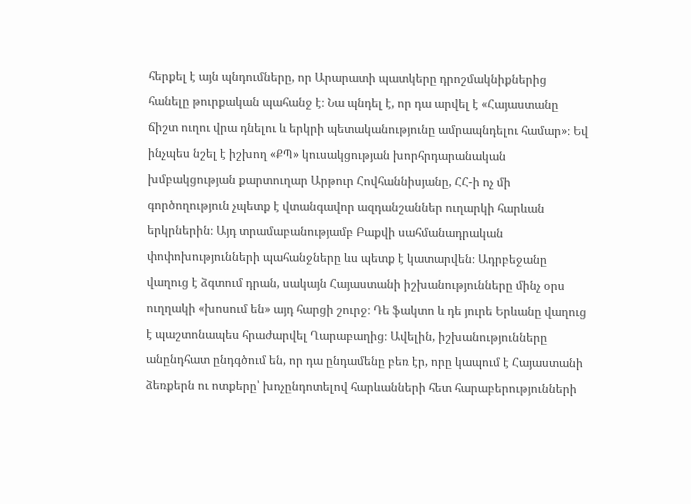հերքել է այն պնդումները, որ Արարատի պատկերը դրոշմակնիքներից հանելը թուրքական պահանջ է։ Նա պնդել է, որ դա արվել է «Հայաստանը ճիշտ ուղու վրա դնելու և երկրի պետականությունը ամրապնդելու համար»։ Եվ ինչպես նշել է իշխող «ՔՊ» կուսակցության խորհրդարանական խմբակցության քարտուղար Արթուր Հովհաննիսյանը, ՀՀ-ի ոչ մի գործողություն չպետք է վտանգավոր ազդանշաններ ուղարկի հարևան երկրներին։ Այդ տրամաբանությամբ Բաքվի սահմանադրական փոփոխությունների պահանջները ևս պետք է կատարվեն։ Ադրբեջանը վաղուց է ձգտում դրան, սակայն Հայաստանի իշխանությունները մինչ օրս ուղղակի «խոսում են» այդ հարցի շուրջ։ Դե ֆակտո և դե յուրե Երևանը վաղուց է պաշտոնապես հրաժարվել Ղարաբաղից։ Ավելին, իշխանությունները անընդհատ ընդգծում են, որ դա ընդամենը բեռ էր, որը կապում է Հայաստանի ձեռքերն ու ոտքերը՝ խոչընդոտելով հարևանների հետ հարաբերությունների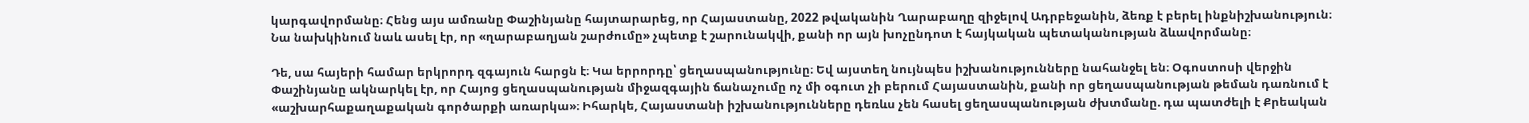կարգավորմանը։ Հենց այս ամռանը Փաշինյանը հայտարարեց, որ Հայաստանը, 2022 թվականին Ղարաբաղը զիջելով Ադրբեջանին, ձեռք է բերել ինքնիշխանություն։ Նա նախկինում նաև ասել էր, որ «ղարաբաղյան շարժումը» չպետք է շարունակվի, քանի որ այն խոչընդոտ է հայկական պետականության ձևավորմանը։

Դե, սա հայերի համար երկրորդ զգայուն հարցն է։ Կա երրորդը՝ ցեղասպանությունը։ Եվ այստեղ նույնպես իշխանությունները նահանջել են։ Օգոստոսի վերջին Փաշինյանը ակնարկել էր, որ Հայոց ցեղասպանության միջազգային ճանաչումը ոչ մի օգուտ չի բերում Հայաստանին, քանի որ ցեղասպանության թեման դառնում է «աշխարհաքաղաքական գործարքի առարկա»։ Իհարկե, Հայաստանի իշխանությունները դեռևս չեն հասել ցեղասպանության ժխտմանը. դա պատժելի է Քրեական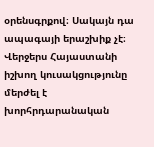օրենսգրքով։ Սակայն դա ապագայի երաշխիք չէ։ Վերջերս Հայաստանի իշխող կուսակցությունը մերժել է խորհրդարանական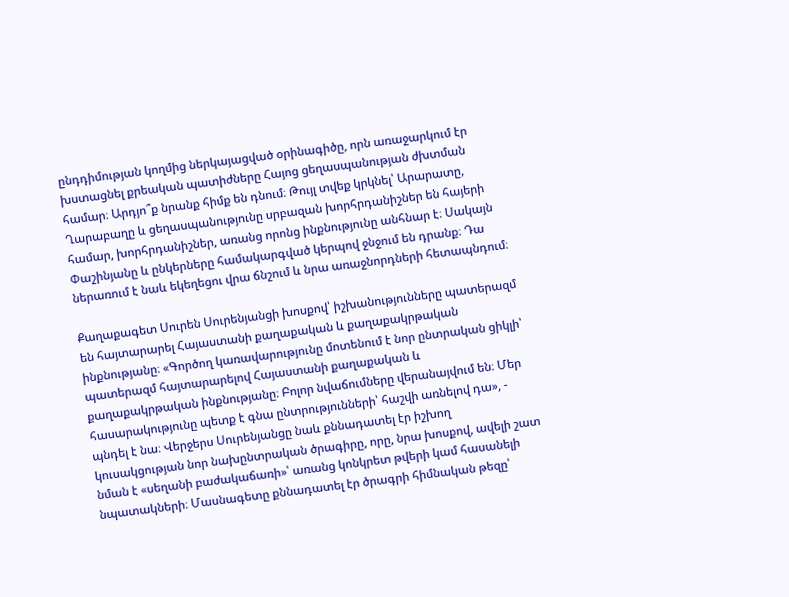ընդդիմության կողմից ներկայացված օրինագիծը, որն առաջարկում էր խստացնել քրեական պատիժները Հայոց ցեղասպանության ժխտման համար։ Արդյո՞ք նրանք հիմք են դնում։ Թույլ տվեք կրկնել՝ Արարատը, Ղարաբաղը և ցեղասպանությունը սրբազան խորհրդանիշներ են հայերի համար, խորհրդանիշներ, առանց որոնց ինքնությունը անհնար է։ Սակայն Փաշինյանը և ընկերները համակարգված կերպով ջնջում են դրանք։ Դա ներառում է նաև եկեղեցու վրա ճնշում և նրա առաջնորդների հետապնդում։

Քաղաքագետ Սուրեն Սուրենյանցի խոսքով՝ իշխանությունները պատերազմ են հայտարարել Հայաստանի քաղաքական և քաղաքակրթական ինքնությանը։ «Գործող կառավարությունը մոտենում է նոր ընտրական ցիկլի՝ պատերազմ հայտարարելով Հայաստանի քաղաքական և քաղաքակրթական ինքնությանը։ Բոլոր նվաճումները վերանայվում են։ Մեր հասարակությունը պետք է գնա ընտրությունների՝ հաշվի առնելով դա», - պնդել է նա։ Վերջերս Սուրենյանցը նաև քննադատել էր իշխող կուսակցության նոր նախընտրական ծրագիրը, որը, նրա խոսքով, ավելի շատ նման է «սեղանի բաժակաճառի»՝ առանց կոնկրետ թվերի կամ հասանելի նպատակների։ Մասնագետը քննադատել էր ծրագրի հիմնական թեզը՝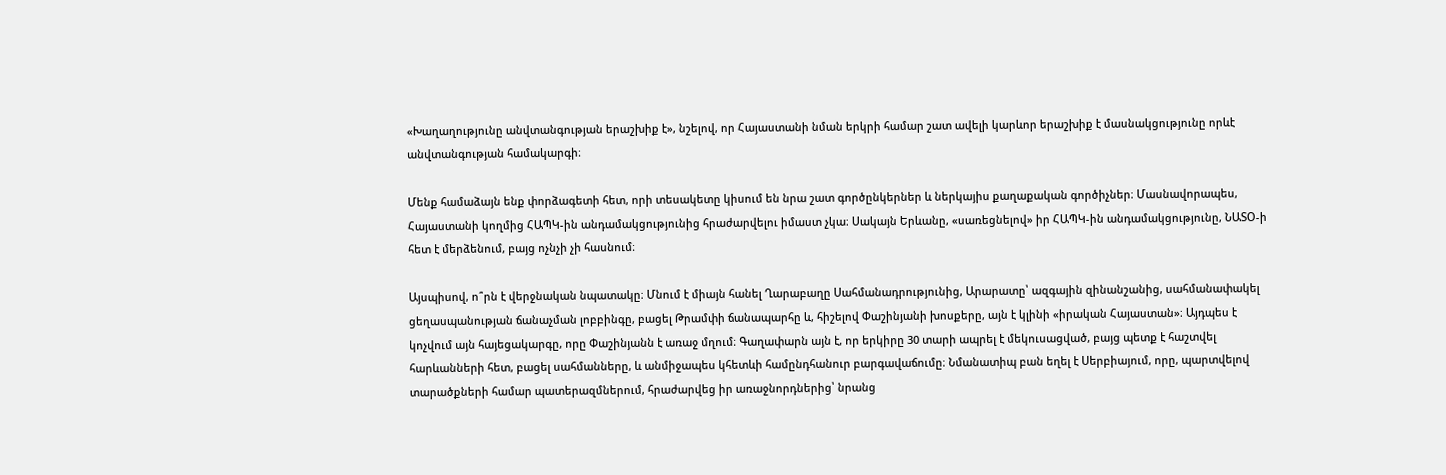«Խաղաղությունը անվտանգության երաշխիք է», նշելով, որ Հայաստանի նման երկրի համար շատ ավելի կարևոր երաշխիք է մասնակցությունը որևէ անվտանգության համակարգի։

Մենք համաձայն ենք փորձագետի հետ, որի տեսակետը կիսում են նրա շատ գործընկերներ և ներկայիս քաղաքական գործիչներ։ Մասնավորապես, Հայաստանի կողմից ՀԱՊԿ-ին անդամակցությունից հրաժարվելու իմաստ չկա։ Սակայն Երևանը, «սառեցնելով» իր ՀԱՊԿ-ին անդամակցությունը, ՆԱՏՕ-ի հետ է մերձենում, բայց ոչնչի չի հասնում։

Այսպիսով, ո՞րն է վերջնական նպատակը։ Մնում է միայն հանել Ղարաբաղը Սահմանադրությունից, Արարատը՝ ազգային զինանշանից, սահմանափակել ցեղասպանության ճանաչման լոբբինգը, բացել Թրամփի ճանապարհը և, հիշելով Փաշինյանի խոսքերը, այն է կլինի «իրական Հայաստան»։ Այդպես է կոչվում այն հայեցակարգը, որը Փաշինյանն է առաջ մղում։ Գաղափարն այն է, որ երկիրը 30 տարի ապրել է մեկուսացված, բայց պետք է հաշտվել հարևանների հետ, բացել սահմանները, և անմիջապես կհետևի համընդհանուր բարգավաճումը։ Նմանատիպ բան եղել է Սերբիայում, որը, պարտվելով տարածքների համար պատերազմներում, հրաժարվեց իր առաջնորդներից՝ նրանց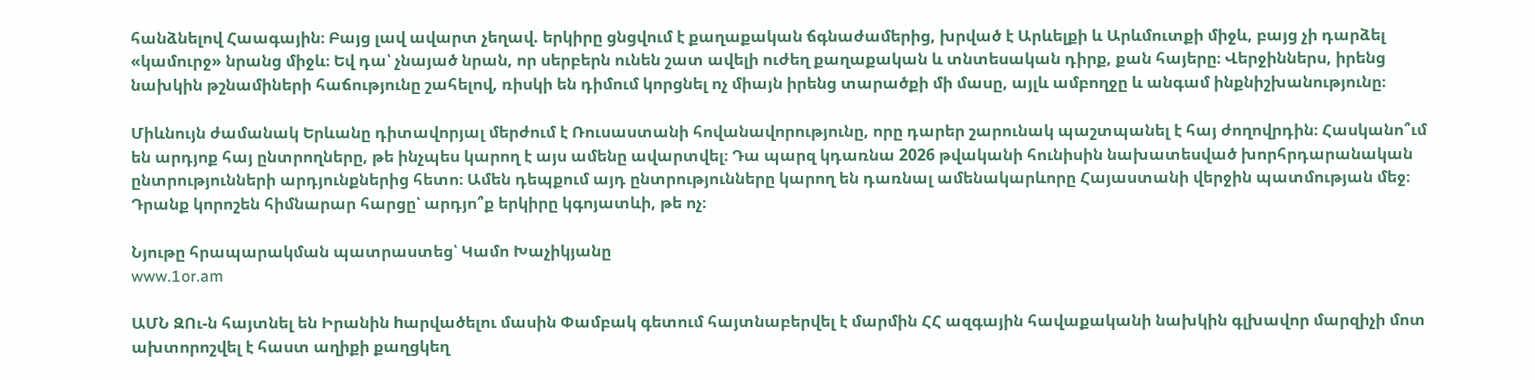հանձնելով Հաագային։ Բայց լավ ավարտ չեղավ. երկիրը ցնցվում է քաղաքական ճգնաժամերից, խրված է Արևելքի և Արևմուտքի միջև, բայց չի դարձել «կամուրջ» նրանց միջև։ Եվ դա՝ չնայած նրան, որ սերբերն ունեն շատ ավելի ուժեղ քաղաքական և տնտեսական դիրք, քան հայերը։ Վերջիններս, իրենց նախկին թշնամիների հաճությունը շահելով, ռիսկի են դիմում կորցնել ոչ միայն իրենց տարածքի մի մասը, այլև ամբողջը և անգամ ինքնիշխանությունը։

Միևնույն ժամանակ Երևանը դիտավորյալ մերժում է Ռուսաստանի հովանավորությունը, որը դարեր շարունակ պաշտպանել է հայ ժողովրդին։ Հասկանո՞ւմ են արդյոք հայ ընտրողները, թե ինչպես կարող է այս ամենը ավարտվել։ Դա պարզ կդառնա 2026 թվականի հունիսին նախատեսված խորհրդարանական ընտրությունների արդյունքներից հետո։ Ամեն դեպքում այդ ընտրությունները կարող են դառնալ ամենակարևորը Հայաստանի վերջին պատմության մեջ։ Դրանք կորոշեն հիմնարար հարցը՝ արդյո՞ք երկիրը կգոյատևի, թե ոչ։

Նյութը հրապարակման պատրաստեց՝ Կամո Խաչիկյանը
www.1or.am

ԱՄՆ ԶՈւ-ն հայտնել են Իրանին hարվածելու մասին Փամբակ գետում հայտնաբերվել է մարմին ՀՀ ազգային հավաքականի նախկին գլխավոր մարզիչի մոտ ախտորոշվել է հաստ աղիքի քաղցկեղ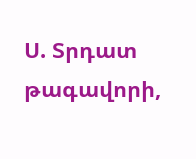Ս. Տրդատ թագավորի,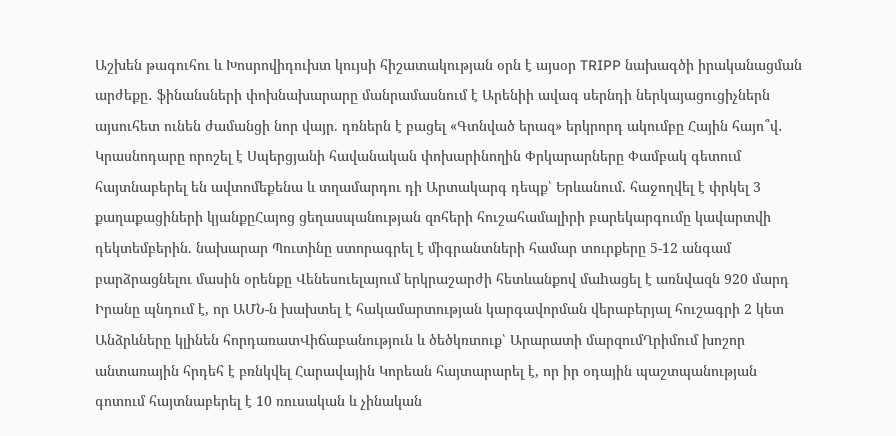Աշխեն թագուհու և Խոսրովիդուխտ կույսի հիշատակության օրն է այսօր TRIPP նախագծի իրականացման արժեքը․ ֆինանսների փոխնախարարը մանրամասնում է Արենիի ավագ սերնդի ներկայացուցիչներն այսուհետ ունեն ժամանցի նոր վայր. դռներն է բացել «Գտնված երազ» երկրորդ ակումբը Հային հայո՞վ․ Կրասնոդարը որոշել է Սպերցյանի հավանական փոխարինողին Փրկարարները Փամբակ գետում հայտնաբերել են ավտոմեքենա և տղամարդու դի Արտակարգ դեպք՝ Երևանում. հաջողվել է փրկել 3 քաղաքացիների կյանքըՀայոց ցեղասպանության զոհերի հուշահամալիրի բարեկարգումը կավարտվի դեկտեմբերին. նախարար Պուտինը ստորագրել է միգրանտների համար տուրքերը 5-12 անգամ բարձրացնելու մասին օրենքը Վենեսուելայում երկրաշարժի հետևանքով մաhացել է առնվազն 920 մարդ Իրանը պնդում է, որ ԱՄՆ-ն խախտել է հակամարտության կարգավորման վերաբերյալ հուշագրի 2 կետ Անձրևները կլինեն հորդառատՎիճաբանություն և ծեծկռտուք՝ Արարատի մարզումՂրիմում խոշոր անտառային հրդեհ է բռնկվել Հարավային Կորեան հայտարարել է, որ իր օդային պաշտպանության գոտում հայտնաբերել է 10 ռուսական և չինական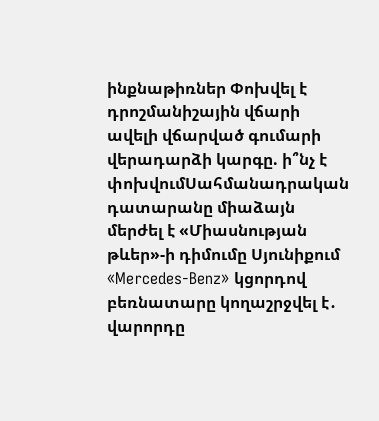ինքնաթիռներ Փոխվել է դրոշմանիշային վճարի ավելի վճարված գումարի վերադարձի կարգը. ի՞նչ է փոխվումՍահմանադրական դատարանը միաձայն մերժել է «Միասնության թևեր»-ի դիմումը Սյունիքում «Mercedes-Benz» կցորդով բեռնատարը կողաշրջվել է․ վարորդը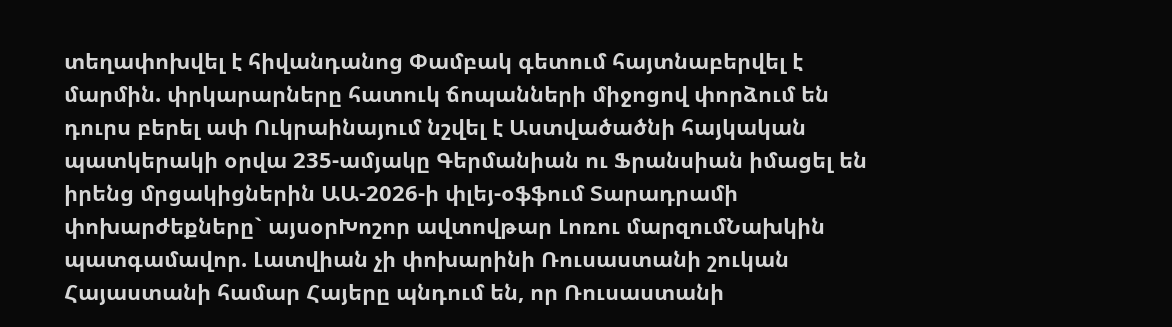տեղափոխվել է հիվանդանոց Փամբակ գետում հայտնաբերվել է մարմին. փրկարարները հատուկ ճոպանների միջոցով փորձում են դուրս բերել ափ Ուկրաինայում նշվել է Աստվածածնի հայկական պատկերակի օրվա 235-ամյակը Գերմանիան ու Ֆրանսիան իմացել են իրենց մրցակիցներին ԱԱ-2026-ի փլեյ-օֆֆում Տարադրամի փոխարժեքները` այսօրԽոշոր ավտովթար Լոռու մարզումՆախկին պատգամավոր. Լատվիան չի փոխարինի Ռուսաստանի շուկան Հայաստանի համար Հայերը պնդում են, որ Ռուսաստանի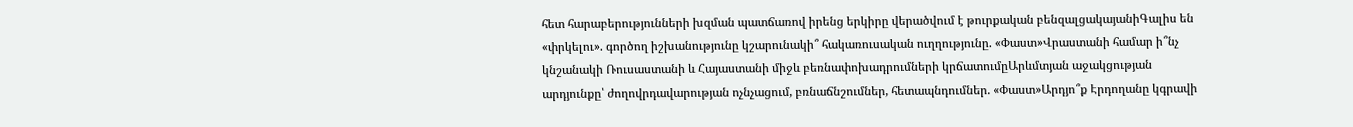հետ հարաբերությունների խզման պատճառով իրենց երկիրը վերածվում է թուրքական բենզալցակայանիԳալիս են «փրկելու». գործող իշխանությունը կշարունակի՞ հակառուսական ուղղությունը. «Փաստ»Վրաստանի համար ի՞նչ կնշանակի Ռուսաստանի և Հայաստանի միջև բեռնափոխադրումների կրճատումըԱրևմտյան աջակցության արդյունքը՝ ժողովրդավարության ոչնչացում, բռնաճնշումներ, հետապնդումներ. «Փաստ»Արդյո՞ք Էրդողանը կգրավի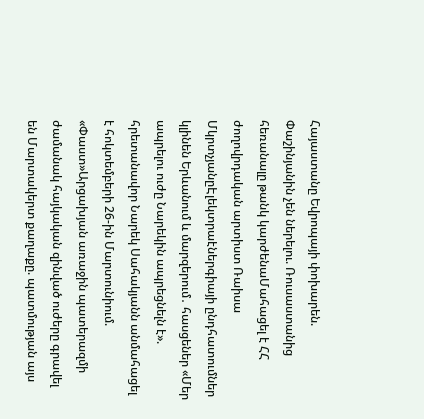Հայաստանը Եվրոպայի փոխարեն. Փաշինյանին չեն ներելու. Ռուսաստանից հեռանալը թանկ կարժենաՄահացել է ՀՀ ժողովրդական արտիստ Ռաիսա ՄկրտչյանըԷլեկտրաէներգիայի ընդհատումներ կլինեն Երևանում և մարզերում․ հասցեներ «Մեր ապրելու ուժը Նարեկին ապրեցնելն է». հրետանավոր Նարեկ Սահակյանն անմահացել է հոկտեմբերի 26-ին Մարտունիում. «Փաստ»Արցախյան առաջին պատերազմի ժամանակ հայկական զինված ուժերը գրավել են Մարտակերտ քաղաքը. պատմության այս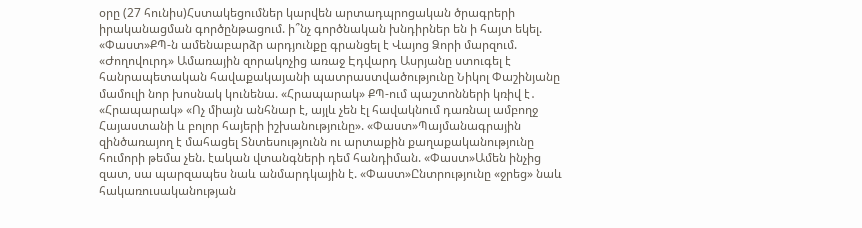օրը (27 հունիս)Հստակեցումներ կարվեն արտադպրոցական ծրագրերի իրականացման գործընթացում. ի՞նչ գործնական խնդիրներ են ի հայտ եկել. «Փաստ»ՔՊ-ն ամենաբարձր արդյունքը գրանցել է Վայոց Ձորի մարզում. «Ժողովուրդ» Ամառային զորակոչից առաջ Էդվարդ Ասրյանը ստուգել է հանրապետական հավաքակայանի պատրաստվածությունը Նիկոլ Փաշինյանը մամուլի նոր խոսնակ կունենա. «Հրապարակ» ՔՊ-ում պաշտոնների կռիվ է․ «Հրապարակ» «Ոչ միայն անհնար է, այլև չեն էլ հավակնում դառնալ ամբողջ Հայաստանի և բոլոր հայերի իշխանությունը». «Փաստ»Պայմանագրային զինծառայող է մահացել Տնտեսությունն ու արտաքին քաղաքականությունը հումորի թեմա չեն. էական վտանգների դեմ հանդիման. «Փաստ»Ամեն ինչից զատ, սա պարզապես նաև անմարդկային է. «Փաստ»Ընտրությունը «ջրեց» նաև հակառուսականության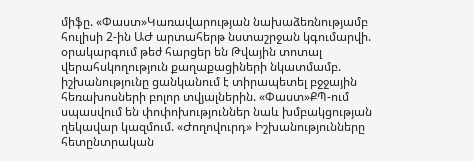միֆը. «Փաստ»Կառավարության նախաձեռնությամբ հուլիսի 2-ին ԱԺ արտահերթ նստաշրջան կգումարվի. օրակարգում թեժ հարցեր են Թվային տոտալ վերահսկողություն քաղաքացիների նկատմամբ. իշխանությունը ցանկանում է տիրապետել բջջային հեռախոսների բոլոր տվյալներին. «Փաստ»ՔՊ-ում սպասվում են փոփոխություններ նաև խմբակցության ղեկավար կազմում. «Ժողովուրդ» Իշխանությունները հետընտրական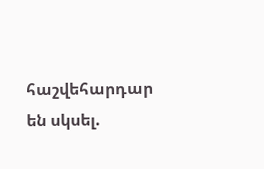հաշվեհարդար են սկսել.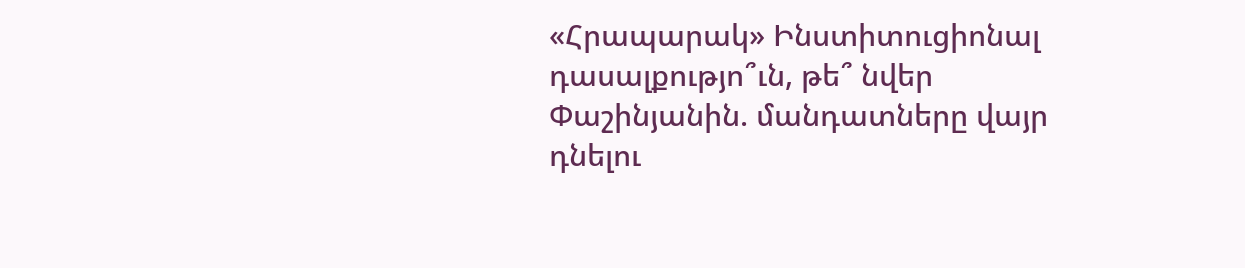«Հրապարակ» Ինստիտուցիոնալ դասալքությո՞ւն, թե՞ նվեր Փաշինյանին. մանդատները վայր դնելու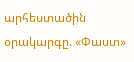արհեստածին օրակարգը. «Փաստ»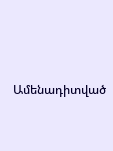Ամենադիտված